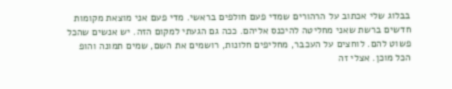בבלוג שלי אכתוב על הרהורים שמדי פעם חולפים בראשי. מדי פעם אני מוצאת מקומות חדשים ברשת שאני מחליטה להיכנס אליהם. ככה גם הגעתי למקום הזה. יש אנשים שהכל פשוט להם. לוחצים על העכבר, מחליפים חלונות, רושמים את השם, שמים תמונה והופ הכל מוכן. אצלי זה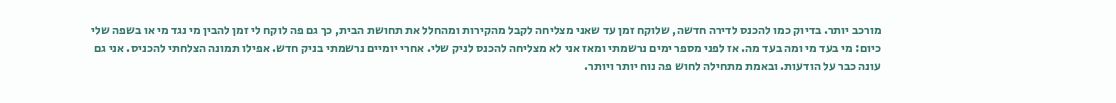מורכב יותר. בדיוק כמו להכנס לדירה חדשה, שלוקח זמן עד שאני מצליחה לקבל מהקירות ומהחלל את תחושת הבית, כך גם פה לוקח לי זמן להבין מי נגד מי או בשפה שלי כיום: מי בעד מי ומה בעד מה. אז לפני מספר ימים נרשמתי ומאז אני לא מצליחה להכנס לניק שלי. אחרי יומיים נרשמתי בניק חדש. אפילו תמונה הצלחתי להכניס. אני גם עונה כבר על הודעות. ובאמת מתחילה לחוש פה נוח יותר ויותר.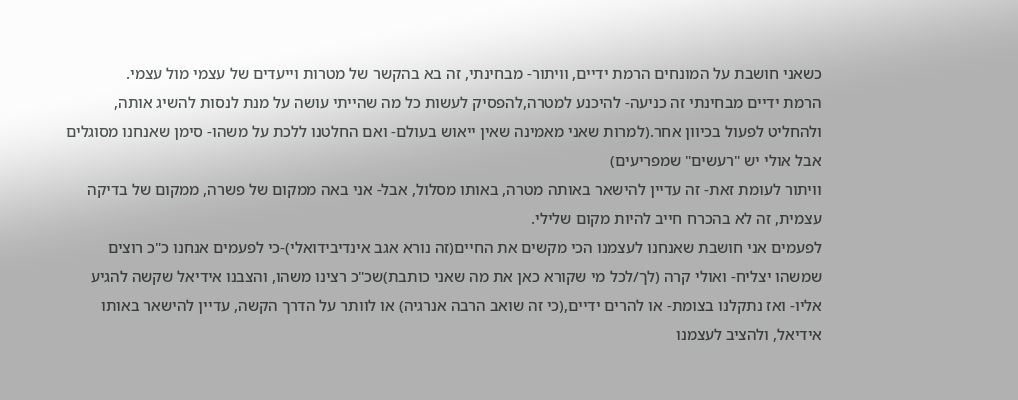כשאני חושבת על המונחים הרמת ידיים, וויתור- מבחינתי, זה בא בהקשר של מטרות וייעדים של עצמי מול עצמי.
הרמת ידיים מבחינתי זה כניעה- להיכנע למטרה,להפסיק לעשות כל מה שהייתי עושה על מנת לנסות להשיג אותה, ולהחליט לפעול בכיוון אחר.(למרות שאני מאמינה שאין ייאוש בעולם- ואם החלטנו ללכת על משהו- סימן שאנחנו מסוגלים אבל אולי יש "רעשים" שמפריעים)
וויתור לעומת זאת- זה עדיין להישאר באותה מטרה, באותו מסלול, אבל- אני באה ממקום של פשרה, ממקום של בדיקה עצמית, זה לא בהכרח חייב להיות מקום שלילי.
לפעמים אני חושבת שאנחנו לעצמנו הכי מקשים את החיים(זה נורא אגב אינדיבידואלי)-כי לפעמים אנחנו כ"כ רוצים שמשהו יצליח- ואולי קרה (לך/לכל מי שקורא כאן את מה שאני כותבת)שכ"כ רצינו משהו, והצבנו אידיאל שקשה להגיע אליו- ואז נתקלנו בצומת- או להרים ידיים,(כי זה שואב הרבה אנרגיה) או לוותר על הדרך הקשה, עדיין להישאר באותו אידיאל, ולהציב לעצמנו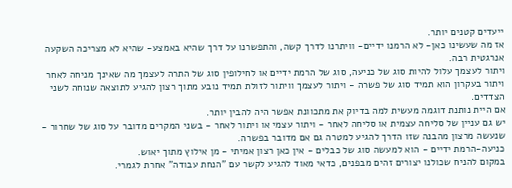ייעדים קטנים יותר.
אז מה שעשינו כאן- לא הרמנו ידיים- וויתרנו לדרך קשה, והתפשרנו על דרך שהיא באמצע- שהיא לא מצריכה השקעה אנרגטית רבה.
ויתור לעצמך עלול להיות סוג של כניעה, סוג של הרמת ידיים או לחילופין סוג של התרה לעצמך מה שאינך מניחה לאחר
ויתור בעקרון הוא תמיד סוג של פשרה - ויתור לעצמך וויתור לזולת תמיד נובע מתוך רצון להגיע לתוצאה שנוחה לשני הצדדים.
אם היית נותנת דוגמה מעשית למה בדיוק את מתכוונת אפשר היה להבין יותר.
יש גם עניין של סליחה עצמית או סליחה לאחר - ויתור עצמי או ויתור לאחר - בשני המקרים מדובר על סוג של שחרור - שנעשה מרצון מהבנה שזו הדרך להגיע למטרה גם אם מדובר בפשרה.
כניעה-הרמת ידיים - הוא למעשה סוג של כבלים - אין כאן רצון אמיתי - מן אילוץ מתוך יאוש.
במקום להניח שכולנו יצורים זהים מבפנים, כדאי מאוד להגיע לקשר עם "הנחת עבודה" אחרת לגמרי.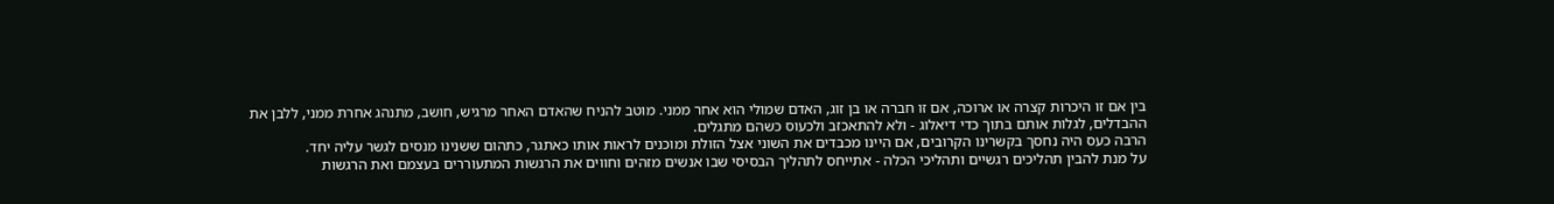בין אם זו היכרות קצרה או ארוכה, אם זו חברה או בן זוג, האדם שמולי הוא אחר ממני. מוטב להניח שהאדם האחר מרגיש, חושב, מתנהג אחרת ממני, ללבן את ההבדלים, לגלות אותם בתוך כדי דיאלוג - ולא להתאכזב ולכעוס כשהם מתגלים.
הרבה כעס היה נחסך בקשרינו הקרובים, אם היינו מכבדים את השוני אצל הזולת ומוכנים לראות אותו כאתגר, כתהום ששנינו מנסים לגשר עליה יחד.
על מנת להבין תהליכים רגשיים ותהליכי הכלה - אתייחס לתהליך הבסיסי שבו אנשים מזהים וחווים את הרגשות המתעוררים בעצמם ואת הרגשות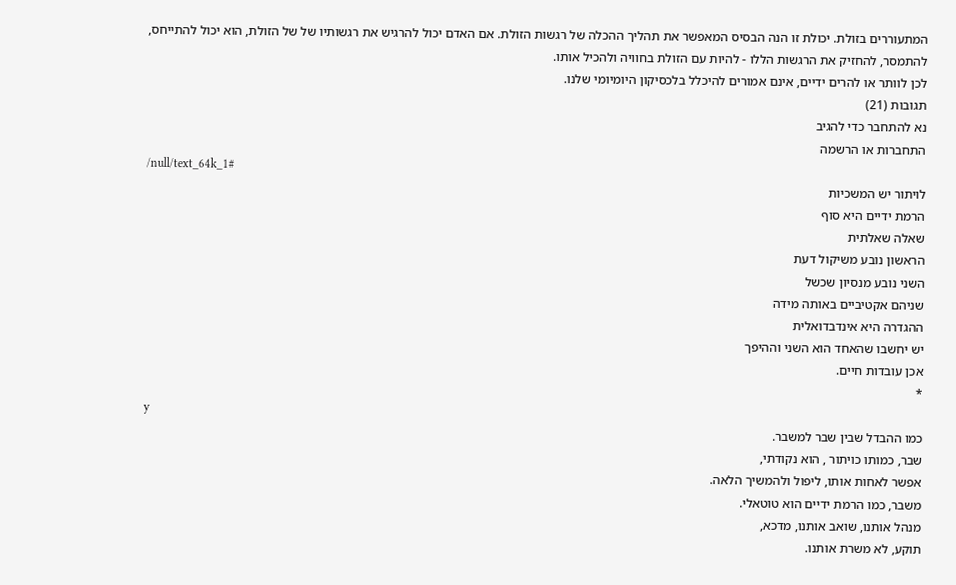המתעוררים בזולת. יכולת זו הנה הבסיס המאפשר את תהליך ההכלה של רגשות הזולת. אם האדם יכול להרגיש את רגשותיו של של הזולת, הוא יכול להתייחס, להתמסר, להחזיק את הרגשות הללו - להיות עם הזולת בחוויה ולהכיל אותו.
לכן לוותר או להרים ידיים, אינם אמורים להיכלל בלכסיקון היומיומי שלנו.
תגובות (21)
נא להתחבר כדי להגיב
התחברות או הרשמה
/null/text_64k_1#
לויתור יש המשכיות
הרמת ידיים היא סוף
שאלה שאלתית
הראשון נובע משיקול דעת
השני נובע מנסיון שכשל
שניהם אקטיביים באותה מידה
ההגדרה היא אינדבדואלית
יש יחשבו שהאחד הוא השני וההיפך
אכן עובדות חיים.
*
y
כמו ההבדל שבין שבר למשבר.
שבר, כמותו כויתור , הוא נקודתי,
אפשר לאחות אותו, ליפול ולהמשיך הלאה.
משבר, כמו הרמת ידיים הוא טוטאלי.
מנהל אותנו, שואב אותנו, מדכא,
תוקע, לא משרת אותנו.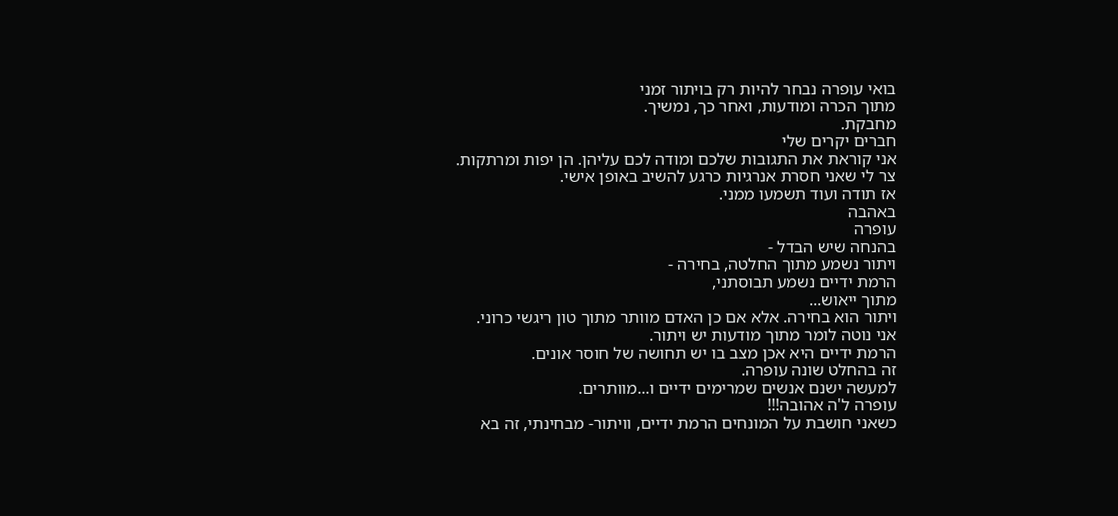בואי עופרה נבחר להיות רק בויתור זמני
מתוך הכרה ומודעות, ואחר כך, נמשיך.
מחבקת.
חברים יקרים שלי
אני קוראת את התגובות שלכם ומודה לכם עליהן. הן יפות ומרתקות.
צר לי שאני חסרת אנרגיות כרגע להשיב באופן אישי.
אז תודה ועוד תשמעו ממני.
באהבה
עופרה
בהנחה שיש הבדל -
ויתור נשמע מתוך החלטה, בחירה -
הרמת ידיים נשמע תבוסתני,
מתוך ייאוש...
ויתור הוא בחירה. אלא אם כן האדם מוותר מתוך טון ריגשי כרוני.
אני נוטה לומר מתוך מודעות יש ויתור.
הרמת ידיים היא אכן מצב בו יש תחושה של חוסר אונים.
זה בהחלט שונה עופרה.
למעשה ישנם אנשים שמרימים ידיים ו...מוותרים.
עופרה ל'ה אהובה!!!
כשאני חושבת על המונחים הרמת ידיים, וויתור- מבחינתי, זה בא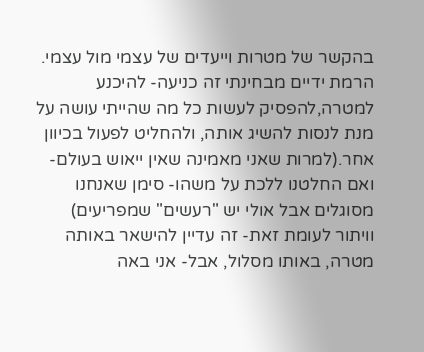בהקשר של מטרות וייעדים של עצמי מול עצמי.
הרמת ידיים מבחינתי זה כניעה- להיכנע למטרה,להפסיק לעשות כל מה שהייתי עושה על מנת לנסות להשיג אותה, ולהחליט לפעול בכיוון אחר.(למרות שאני מאמינה שאין ייאוש בעולם- ואם החלטנו ללכת על משהו- סימן שאנחנו מסוגלים אבל אולי יש "רעשים" שמפריעים)
וויתור לעומת זאת- זה עדיין להישאר באותה מטרה, באותו מסלול, אבל- אני באה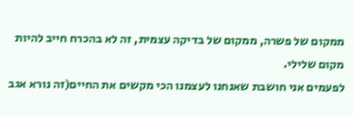ממקום של פשרה, ממקום של בדיקה עצמית, זה לא בהכרח חייב להיות מקום שלילי.
לפעמים אני חושבת שאנחנו לעצמנו הכי מקשים את החיים(זה נורא אגב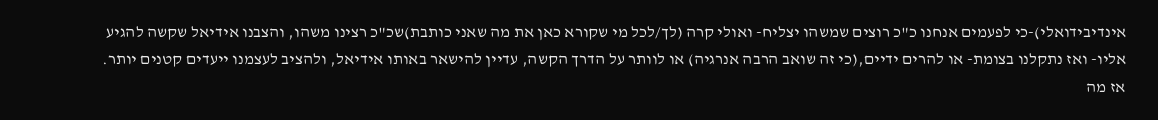אינדיבידואלי)-כי לפעמים אנחנו כ"כ רוצים שמשהו יצליח- ואולי קרה (לך/לכל מי שקורא כאן את מה שאני כותבת)שכ"כ רצינו משהו, והצבנו אידיאל שקשה להגיע אליו- ואז נתקלנו בצומת- או להרים ידיים,(כי זה שואב הרבה אנרגיה) או לוותר על הדרך הקשה, עדיין להישאר באותו אידיאל, ולהציב לעצמנו ייעדים קטנים יותר.
אז מה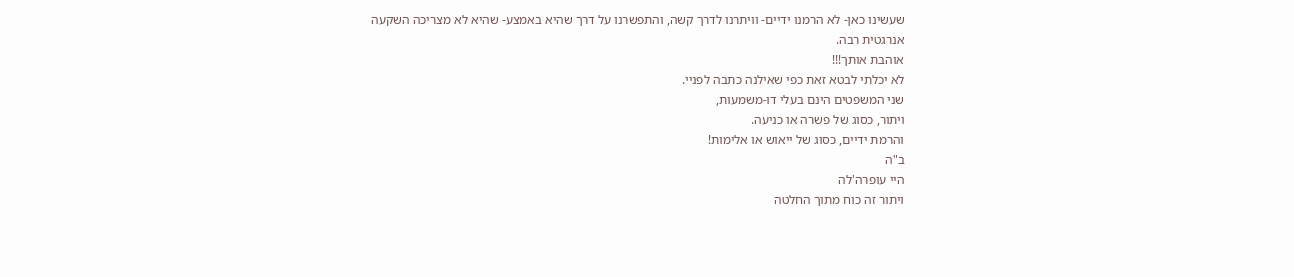שעשינו כאן- לא הרמנו ידיים- וויתרנו לדרך קשה, והתפשרנו על דרך שהיא באמצע- שהיא לא מצריכה השקעה אנרגטית רבה.
אוהבת אותך!!!
לא יכלתי לבטא זאת כפי שאילנה כתבה לפניי.
שני המשפטים הינם בעלי דו-משמעות,
ויתור, כסוג של פשרה או כניעה.
והרמת ידיים, כסוג של ייאוש או אלימות!
ב"ה
היי עופרה'לה
ויתור זה כוח מתוך החלטה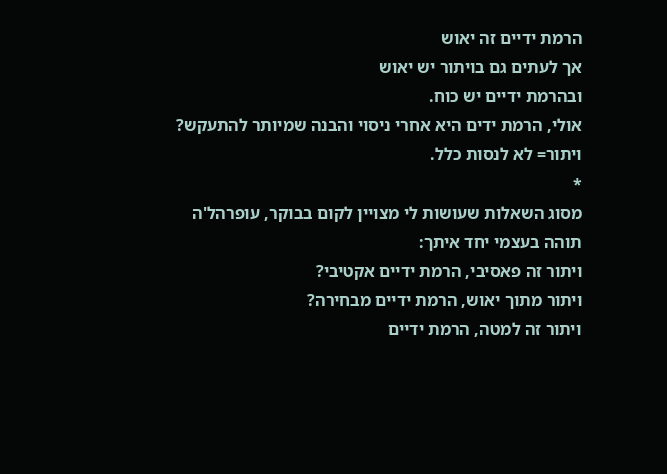הרמת ידיים זה יאוש
אך לעתים גם בויתור יש יאוש
ובהרמת ידיים יש כוח.
אולי, הרמת ידים היא אחרי ניסוי והבנה שמיותר להתעקש?
ויתור= לא לנסות כלל.
*
מסוג השאלות שעושות לי מצויין לקום בבוקר, עופרהל'ה
תוהה בעצמי יחד איתך:
ויתור זה פאסיבי, הרמת ידיים אקטיבי?
ויתור מתוך יאוש, הרמת ידיים מבחירה?
ויתור זה למטה, הרמת ידיים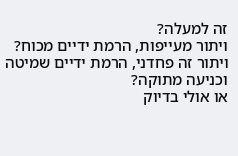זה למעלה?
ויתור מעייפות, הרמת ידיים מכוח?
ויתור זה פחדני, הרמת ידיים שמיטה וכניעה מתוקה?
או אולי בדיוק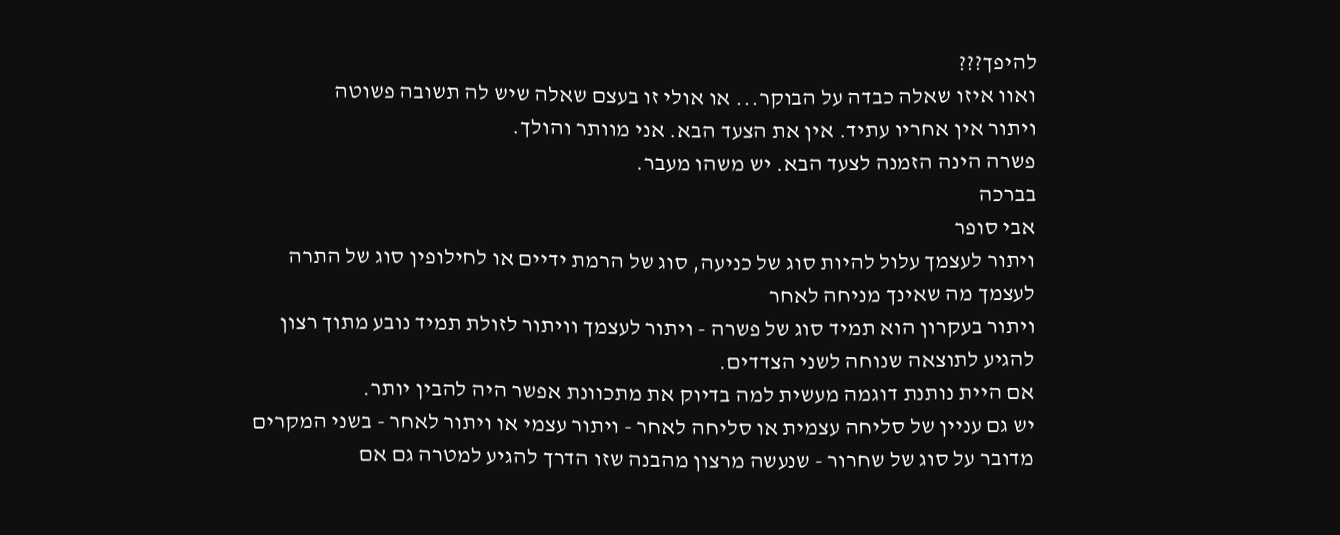להיפך???
ואוו איזו שאלה כבדה על הבוקר... או אולי זו בעצם שאלה שיש לה תשובה פשוטה
ויתור אין אחריו עתיד. אין את הצעד הבא. אני מוותר והולך.
פשרה הינה הזמנה לצעד הבא. יש משהו מעבר.
בברכה
אבי סופר
ויתור לעצמך עלול להיות סוג של כניעה, סוג של הרמת ידיים או לחילופין סוג של התרה לעצמך מה שאינך מניחה לאחר
ויתור בעקרון הוא תמיד סוג של פשרה - ויתור לעצמך וויתור לזולת תמיד נובע מתוך רצון להגיע לתוצאה שנוחה לשני הצדדים.
אם היית נותנת דוגמה מעשית למה בדיוק את מתכוונת אפשר היה להבין יותר.
יש גם עניין של סליחה עצמית או סליחה לאחר - ויתור עצמי או ויתור לאחר - בשני המקרים מדובר על סוג של שחרור - שנעשה מרצון מהבנה שזו הדרך להגיע למטרה גם אם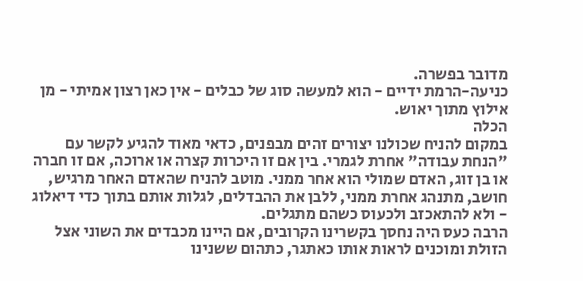מדובר בפשרה.
כניעה-הרמת ידיים - הוא למעשה סוג של כבלים - אין כאן רצון אמיתי - מן אילוץ מתוך יאוש.
הכלה
במקום להניח שכולנו יצורים זהים מבפנים, כדאי מאוד להגיע לקשר עם "הנחת עבודה" אחרת לגמרי. בין אם זו היכרות קצרה או ארוכה, אם זו חברה או בן זוג, האדם שמולי הוא אחר ממני. מוטב להניח שהאדם האחר מרגיש, חושב, מתנהג אחרת ממני, ללבן את ההבדלים, לגלות אותם בתוך כדי דיאלוג - ולא להתאכזב ולכעוס כשהם מתגלים.
הרבה כעס היה נחסך בקשרינו הקרובים, אם היינו מכבדים את השוני אצל הזולת ומוכנים לראות אותו כאתגר, כתהום ששנינו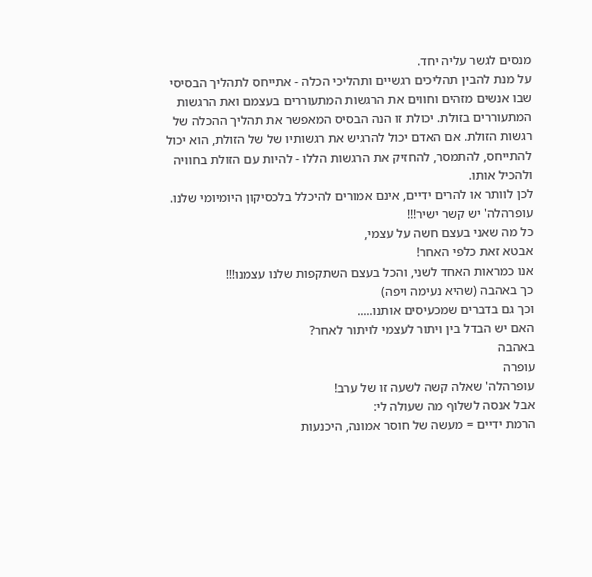מנסים לגשר עליה יחד.
על מנת להבין תהליכים רגשיים ותהליכי הכלה - אתייחס לתהליך הבסיסי שבו אנשים מזהים וחווים את הרגשות המתעוררים בעצמם ואת הרגשות המתעוררים בזולת. יכולת זו הנה הבסיס המאפשר את תהליך ההכלה של רגשות הזולת. אם האדם יכול להרגיש את רגשותיו של של הזולת, הוא יכול להתייחס, להתמסר, להחזיק את הרגשות הללו - להיות עם הזולת בחוויה ולהכיל אותו.
לכן לוותר או להרים ידיים, אינם אמורים להיכלל בלכסיקון היומיומי שלנו.
עופרהלה' יש קשר ישיר!!!
כל מה שאני בעצם חשה על עצמי,
אבטא זאת כלפי האחר!
אנו כמראות האחד לשני, והכל בעצם השתקפות שלנו עצמנו!!!
כך באהבה (שהיא נעימה ויפה)
וכך גם בדברים שמכעיסים אותנו.....
האם יש הבדל בין ויתור לעצמי לויתור לאחר?
באהבה
עופרה
עופרהלה' שאלה קשה לשעה זו של ערב!
אבל אנסה לשלוף מה שעולה לי:
הרמת ידיים = מעשה של חוסר אמונה, היכנעות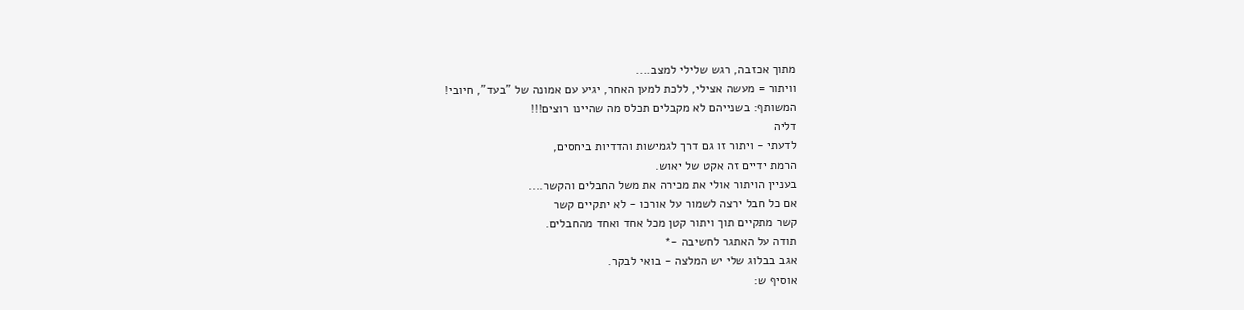מתוך אכזבה, רגש שלילי למצב....
וויתור = מעשה אצילי, ללכת למען האחר, יגיע עם אמונה של "בעד", חיובי!
המשותף: בשנייהם לא מקבלים תכלס מה שהיינו רוצים!!!
דליה
לדעתי - ויתור זו גם דרך לגמישות והדדיות ביחסים,
הרמת ידיים זה אקט של יאוש.
בעניין הויתור אולי את מכירה את משל החבלים והקשר....
אם כל חבל ירצה לשמור על אורכו - לא יתקיים קשר
קשר מתקיים תוך ויתור קטן מכל אחד ואחד מהחבלים.
תודה על האתגר לחשיבה -*
אגב בבלוג שלי יש המלצה - בואי לבקר.
אוסיף ש: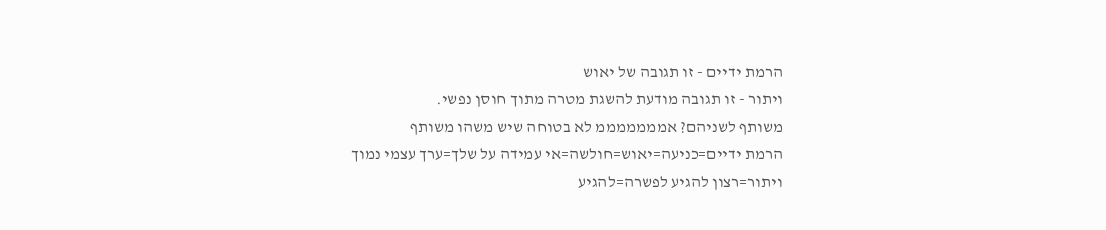הרמת ידיים - זו תגובה של יאוש
ויתור - זו תגובה מודעת להשגת מטרה מתוך חוסן נפשי.
משותף לשניהם? אמממממממ לא בטוחה שיש משהו משותף
הרמת ידיים=כניעה=יאוש=חולשה=אי עמידה על שלך=ערך עצמי נמוך
ויתור=רצון להגיע לפשרה=להגיע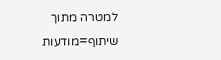למטרה מתוך שיתוף=מודעות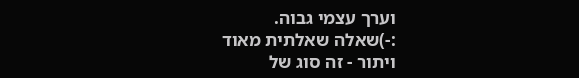וערך עצמי גבוה.
:-)שאלה שאלתית מאוד
ויתור - זה סוג של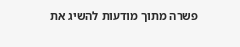פשרה מתוך מודעות להשיג את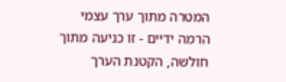המטרה מתוך ערך עצמי
הרמה ידיים - זו כניעה מתוך חולשה, הקטנת הערך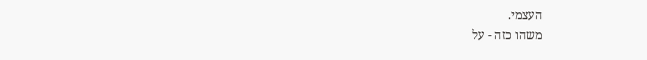העצמי.
משהו כזה - על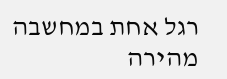רגל אחת במחשבה מהירה